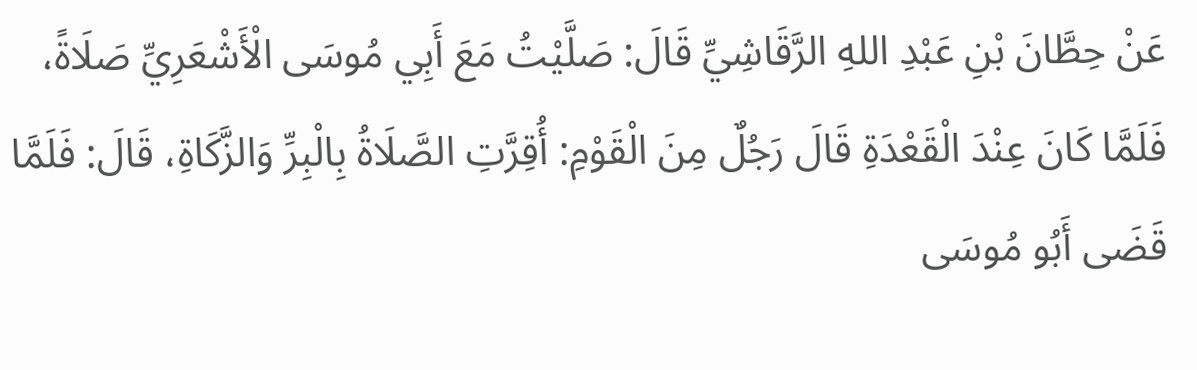عَنْ ‌حِطَّانَ بْنِ عَبْدِ اللهِ الرَّقَاشِيِّ قَالَ: صَلَّيْتُ مَعَ ‌أَبِي مُوسَى الْأَشْعَرِيِّ صَلَاةً، فَلَمَّا كَانَ عِنْدَ الْقَعْدَةِ قَالَ رَجُلٌ مِنَ الْقَوْمِ: أُقِرَّتِ الصَّلَاةُ بِالْبِرِّ وَالزَّكَاةِ، قَالَ: فَلَمَّا قَضَى أَبُو مُوسَى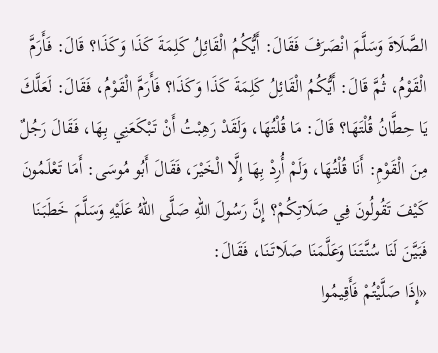الصَّلَاةَ وَسَلَّمَ انْصَرَفَ فَقَالَ: أَيُّكُمُ الْقَائِلُ كَلِمَةَ كَذَا وَكَذَا؟ قَالَ: فَأَرَمَّ الْقَوْمُ، ثُمَّ قَالَ: أَيُّكُمُ الْقَائِلُ كَلِمَةَ كَذَا وَكَذَا؟ فَأَرَمَّ الْقَوْمُ، فَقَالَ: لَعَلَّكَ يَا حِطَّانُ قُلْتَهَا؟ قَالَ: مَا قُلْتُهَا، وَلَقَدْ رَهِبْتُ أَنْ تَبْكَعَنِي بِهَا، فَقَالَ رَجُلٌ مِنَ الْقَوْمِ: أَنَا قُلْتُهَا، وَلَمْ أُرِدْ بِهَا إِلَّا الْخَيْرَ، فَقَالَ أَبُو مُوسَى: أَمَا تَعْلَمُونَ كَيْفَ تَقُولُونَ فِي صَلَاتِكُمْ؟ إِنَّ رَسُولَ اللهِ صَلَّى اللهُ عَلَيْهِ وَسَلَّمَ خَطَبَنَا فَبَيَّنَ لَنَا سُنَّتَنَا وَعَلَّمَنَا صَلَاتَنَا، فَقَالَ:
«إِذَا صَلَّيْتُمْ فَأَقِيمُوا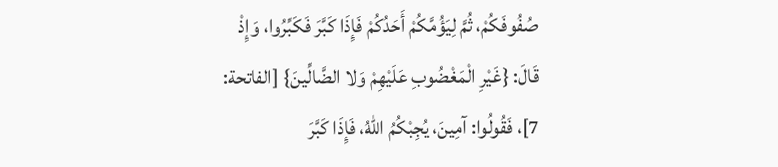صُفُوفَكُمْ، ثُمَّ لِيَؤُمَّكُمْ أَحَدُكُمْ فَإِذَا كَبَّرَ فَكَبِّرُوا، وَإِذْ قَالَ: {غَيْرِ الْمَغْضُوبِ عَلَيْهِمْ وَلا الضَّالِّينَ} [الفاتحة: 7]، فَقُولُوا: آمِينَ، يُجِبْكُمُ اللهُ، فَإِذَا كَبَّرَ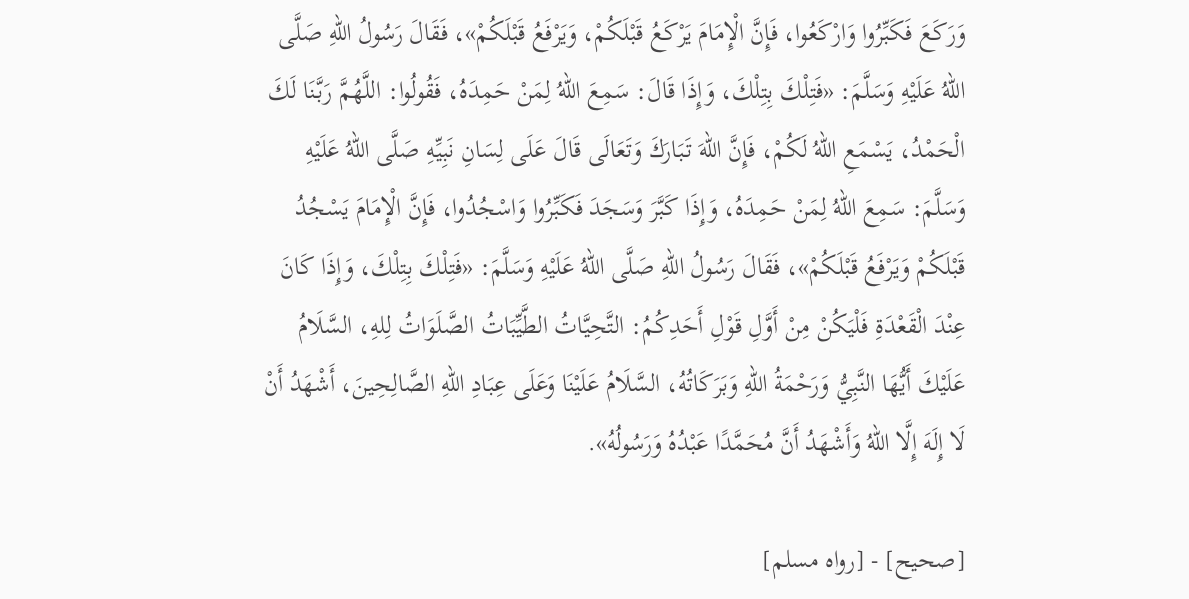وَرَكَعَ فَكَبِّرُوا وَارْكَعُوا، فَإِنَّ الْإِمَامَ يَرْكَعُ قَبْلَكُمْ، وَيَرْفَعُ قَبْلَكُمْ»، فَقَالَ رَسُولُ اللهِ صَلَّى اللهُ عَلَيْهِ وَسَلَّمَ: «فَتِلْكَ بِتِلْكَ، وَإِذَا قَالَ: سَمِعَ اللهُ لِمَنْ حَمِدَهُ، فَقُولُوا: اللَّهُمَّ رَبَّنَا لَكَ الْحَمْدُ، يَسْمَعِ اللهُ لَكُمْ، فَإِنَّ اللهَ تَبَارَكَ وَتَعَالَى قَالَ عَلَى لِسَانِ نَبِيِّهِ صَلَّى اللهُ عَلَيْهِ وَسَلَّمَ: سَمِعَ اللهُ لِمَنْ حَمِدَهُ، وَإِذَا كَبَّرَ وَسَجَدَ فَكَبِّرُوا وَاسْجُدُوا، فَإِنَّ الْإِمَامَ يَسْجُدُ قَبْلَكُمْ وَيَرْفَعُ قَبْلَكُمْ»، فَقَالَ رَسُولُ اللهِ صَلَّى اللهُ عَلَيْهِ وَسَلَّمَ: «فَتِلْكَ بِتِلْكَ، وَإِذَا كَانَ عِنْدَ الْقَعْدَةِ فَلْيَكُنْ مِنْ أَوَّلِ قَوْلِ أَحَدِكُمُ: التَّحِيَّاتُ الطَّيِّبَاتُ الصَّلَوَاتُ لِلهِ، السَّلَامُ عَلَيْكَ أَيُّهَا النَّبِيُّ وَرَحْمَةُ اللهِ وَبَرَكَاتُهُ، السَّلَامُ عَلَيْنَا وَعَلَى عِبَادِ اللهِ الصَّالِحِينَ، أَشْهَدُ أَنْ لَا إِلَهَ إِلَّا اللهُ وَأَشْهَدُ أَنَّ مُحَمَّدًا عَبْدُهُ وَرَسُولُهُ».

[صحيح] - [رواه مسلم]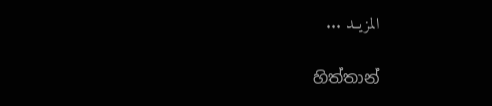المزيــد ...

හිත්තාන්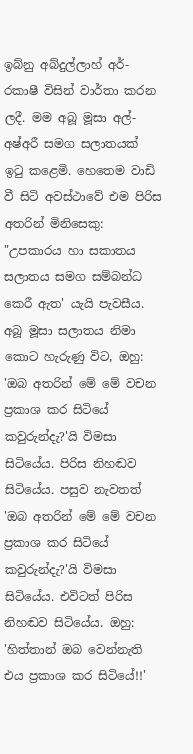ඉබ්නු අබ්දුල්ලාහ් අර්-රකාෂී විසින් වාර්තා කරන ලදී. මම අබූ මූසා අල්-අෂ්අරී සමග සලාතයක් ඉටු කළෙමි. හෙතෙම වාඩි වී සිටි අවස්ථාවේ එම පිරිස අතරින් මිනිසෙකු: "උපකාරය හා සකාතය සලාතය සමග සම්බන්ධ කෙරී ඇත' යැයි පැවසීය. අබූ මූසා සලාතය නිමා කොට හැරුණු විට, ඔහු: 'ඔබ අතරින් මේ මේ වචන ප්‍රකාශ කර සිටියේ කවුරුන්දැ?'යි විමසා සිටියේය. පිරිස නිහඬව සිටියේය. පසුව නැවතත් 'ඔබ අතරින් මේ මේ වචන ප්‍රකාශ කර සිටියේ කවුරුන්දැ?'යි විමසා සිටියේය. එවිටත් පිරිස නිහඬව සිටියේය. ඔහු: 'හිත්තාන් ඔබ වෙන්නැති එය ප්‍රකාශ කර සිටියේ!!'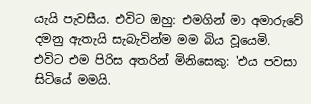යැයි පැවසීය. එවිට ඔහු: එමගින් මා අමාරුවේ දමනු ඇතැයි සැබැවින්ම මම බිය වූයෙමි. එවිට එම පිරිස අතරින් මිනිසෙකු: 'එය පවසා සිටියේ මමයි.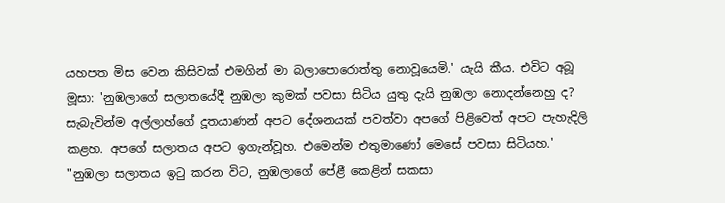යහපත මිස වෙන කිසිවක් එමගින් මා බලාපොරොත්තු නොවූයෙමි.' යැයි කීය. එවිට අබූ මූසා: 'නුඹලාගේ සලාතයේදී නුඹලා කුමක් පවසා සිටිය යුතු දැයි නුඹලා නොදන්නෙහු ද? සැබැවින්ම අල්ලාහ්ගේ දූතයාණන් අපට දේශනයක් පවත්වා අපගේ පිළිවෙත් අපට පැහැදිලි කළහ. අපගේ සලාතය අපට ඉගැන්වූහ. එමෙන්ම එතුමාණෝ මෙසේ පවසා සිටියහ.'
"නුඹලා සලාතය ඉටු කරන විට, නුඹලාගේ පේළී කෙළින් සකසා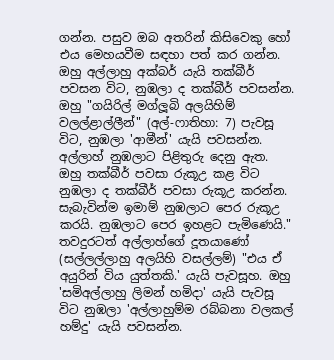ගන්න. පසුව ඔබ අතරින් කිසිවෙකු හෝ එය මෙහයවීම සඳහා පත් කර ගන්න. ඔහු අල්ලාහු අක්බර් යැයි තක්බීර් පවසන විට, නුඹලා ද තක්බීර් පවසන්න. ඔහු "ගයිරිල් මග්ලූබි අලයිහිම් වලල්ළාල්ලීන්" (අල්-ෆාතිහා: 7) පැවසූ විට, නුඹලා 'ආමීන්' යැයි පවසන්න. අල්ලාහ් නුඹලාට පිළිතුරු දෙනු ඇත. ඔහු තක්බීර් පවසා රුකූඋ කළ විට නුඹලා ද තක්බීර් පවසා රුකූඋ කරන්න. සැබැවින්ම ඉමාම් නුඹලාට පෙර රුකූඋ කරයි. නුඹලාට පෙර ඉහළට පැමිණෙයි." තවදුරටත් අල්ලාහ්ගේ දූතයාණෝ (සල්ලල්ලාහු අලයිහි වසල්ලම්) "එය ඒ අයුරින් විය යුත්තකි.' යැයි පැවසූහ. ඔහු 'සමිඅල්ලාහු ලිමන් හමිදා' යැයි පැවසූ විට නුඹලා 'අල්ලාහුම්ම රබ්බනා වලකල් හම්දු' යැයි පවසන්න.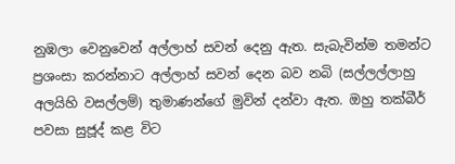නුඹලා වෙනුවෙන් අල්ලාහ් සවන් දෙනු ඇත. සැබැවින්ම තමන්ට ප්‍රශංසා කරන්නාට අල්ලාහ් සවන් දෙන බව නබි (සල්ලල්ලාහු අලයිහි වසල්ලම්) තුමාණන්ගේ මුවින් දන්වා ඇත. ඔහු තක්බීර් පවසා සුජූද් කළ විට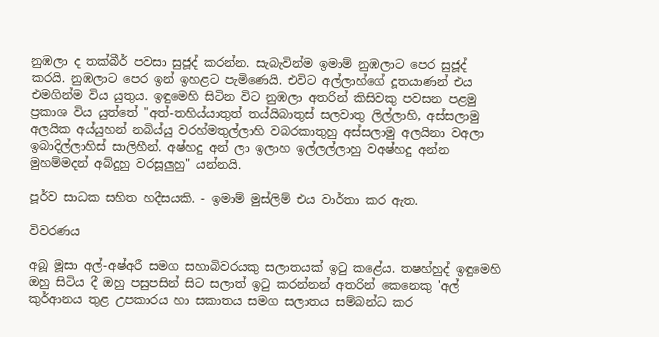නුඹලා ද තක්බීර් පවසා සුජූද් කරන්න. සැබැවින්ම ඉමාම් නුඹලාට පෙර සුජූද් කරයි. නුඹලාට පෙර ඉන් ඉහළට පැමිණෙයි. එවිට අල්ලාහ්ගේ දූතයාණන් එය එමගින්ම විය යුතුය. ඉඳුමෙහි සිටින විට නුඹලා අතරින් කිසිවකු පවසන පළමු ප්‍රකාශ විය යුත්තේ "අත්-තහිය්යාතුත් තය්යිබාතුස් සලවාතු ලිල්ලාහි, අස්සලාමු අලයික අය්යුහන් නබිය්යු වරහ්මතුල්ලාහි වබරකාතුහු අස්සලාමු අලයිනා වඅලා ඉබාදිල්ලාහිස් සාලිහීන්. අෂ්හදු අන් ලා ඉලාහ ඉල්ලල්ලාහු වඅෂ්හදු අන්න මුහම්මදන් අබ්දුහු වරසූලුහු" යන්නයි.

පූර්ව සාධක සහිත හදීසයකි. - ඉමාම් මුස්ලිම් එය වාර්තා කර ඇත.

විවරණය

අබූ මූසා අල්-අෂ්අරී සමග සහාබිවරයකු සලාතයක් ඉටු කළේය. තෂහ්හුද් ඉඳුමෙහි ඔහු සිටිය දී ඔහු පසුපසින් සිට සලාත් ඉටු කරන්නන් අතරින් කෙනෙකු 'අල් කුර්ආනය තුළ උපකාරය හා සකාතය සමග සලාතය සම්බන්ධ කර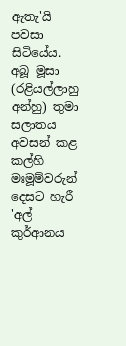ඇතැ'යි පවසා සිටියේය. අබූ මූසා (රළියල්ලාහු අන්හු) තුමා සලාතය අවසන් කළ කල්හි මඃමූම්වරුන් දෙසට හැරී 'අල් කුර්ආනය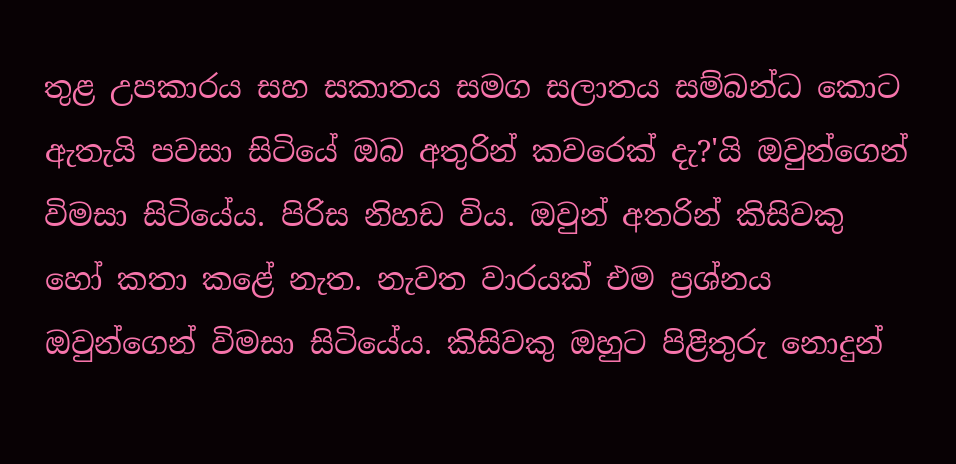තුළ උපකාරය සහ සකාතය සමග සලාතය සම්බන්ධ කොට ඇතැයි පවසා සිටියේ ඔබ අතුරින් කවරෙක් දැ?'යි ඔවුන්ගෙන් විමසා සිටියේය. පිරිස නිහඩ විය. ඔවුන් අතරින් කිසිවකු හෝ කතා කළේ නැත. නැවත වාරයක් එම ප්‍රශ්නය ඔවුන්ගෙන් විමසා සිටියේය. කිසිවකු ඔහුට පිළිතුරු නොදුන්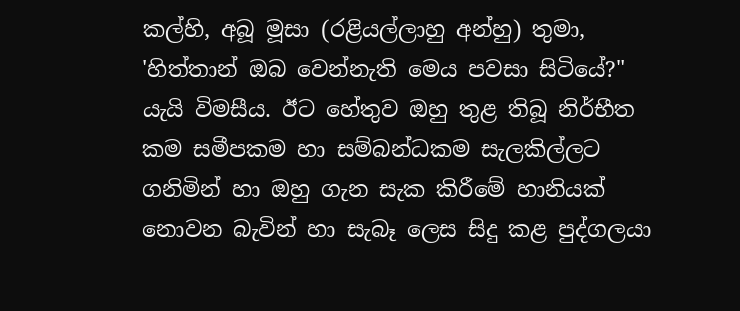කල්හි, අබූ මූසා (රළියල්ලාහු අන්හු) තුමා, 'හිත්තාන් ඔබ වෙන්නැති මෙය පවසා සිටියේ?" යැයි විමසීය. ඊට හේතුව ඔහු තුළ තිබූ නිර්භීත කම සමීපකම හා සම්බන්ධකම සැලකිල්ලට ගනිමින් හා ඔහු ගැන සැක කිරීමේ හානියක් නොවන බැවින් හා සැබෑ ලෙස සිදු කළ පුද්ගලයා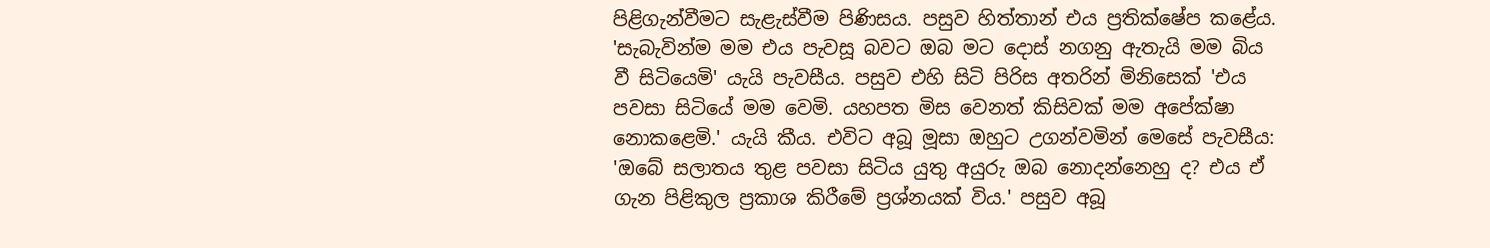පිළිගැන්වීමට සැළැස්වීම පිණිසය. පසුව හිත්තාන් එය ප්‍රතික්ෂේප කළේය. 'සැබැවින්ම මම එය පැවසූ බවට ඔබ මට දොස් නගනු ඇතැයි මම බිය වී සිටියෙමි' යැයි පැවසීය. පසුව එහි සිටි පිරිස අතරින් මිනිසෙක් 'එය පවසා සිටියේ මම වෙමි. යහපත මිස වෙනත් කිසිවක් මම අපේක්ෂා නොකළෙමි.' යැයි කීය. එවිට අබූ මූසා ඔහුට උගන්වමින් මෙසේ පැවසීය: 'ඔබේ සලාතය තුළ පවසා සිටිය යුතු අයුරු ඔබ නොදන්නෙහු ද? එය ඒ ගැන පිළිකුල ප්‍රකාශ කිරීමේ ප්‍රශ්නයක් විය.' පසුව අබූ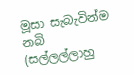මූසා සැබැවින්ම නබි (සල්ලල්ලාහු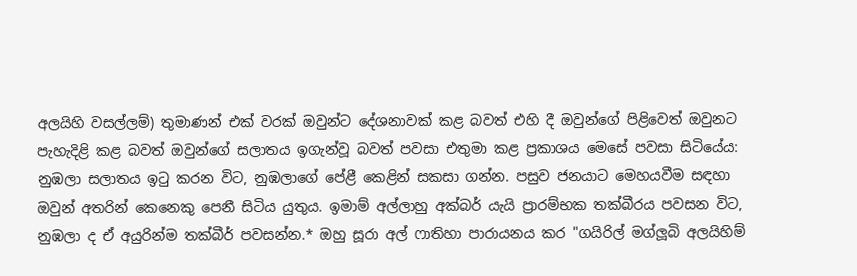අලයිහි වසල්ලම්) තුමාණන් එක් වරක් ඔවුන්ට දේශනාවක් කළ බවත් එහි දී ඔවුන්ගේ පිළිවෙත් ඔවුනට පැහැදිළි කළ බවත් ඔවුන්ගේ සලාතය ඉගැන්වූ බවත් පවසා එතුමා කළ ප්‍රකාශය මෙසේ පවසා සිටියේය:
නුඹලා සලාතය ඉටු කරන විට, නුඹලාගේ පේළී කෙළින් සකසා ගන්න. පසුව ජනයාට මෙහයවීම සඳහා ඔවුන් අතරින් කෙනෙකු පෙනී සිටිය යුතුය. ඉමාම් අල්ලාහු අක්බර් යැයි ප්‍රාරම්භක තක්බීරය පවසන විට, නුඹලා ද ඒ අයුරින්ම තක්බීර් පවසන්න.* ඔහු සූරා අල් ෆාතිහා පාරායනය කර "ගයිරිල් මග්ලූබි අලයිහිම්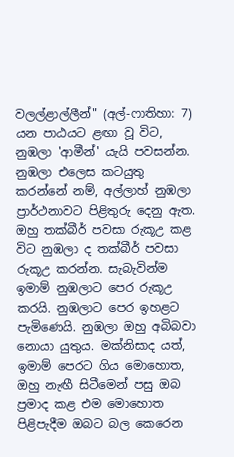වලල්ළාල්ලීන්" (අල්-ෆාතිහා: 7) යන පාඨයට ළඟා වූ විට, නුඹලා 'ආමීන්' යැයි පවසන්න. නුඹලා එලෙස කටයුතු කරන්නේ නම්, අල්ලාහ් නුඹලා ප්‍රාර්ථනාවට පිළිතුරු දෙනු ඇත. ඔහු තක්බීර් පවසා රුකූඋ කළ විට නුඹලා ද තක්බීර් පවසා රුකූඋ කරන්න. සැබැවින්ම ඉමාම් නුඹලාට පෙර රුකූඋ කරයි. නුඹලාට පෙර ඉහළට පැමිණෙයි. නුඹලා ඔහු අබිබවා නොයා යුතුය. මක්නිසාද යත්, ඉමාම් පෙරට ගිය මොහොත, ඔහු නැඟී සිටීමෙන් පසු ඔබ ප්‍රමාද කළ එම මොහොත පිළිපැදීම ඔබට බල කෙරෙන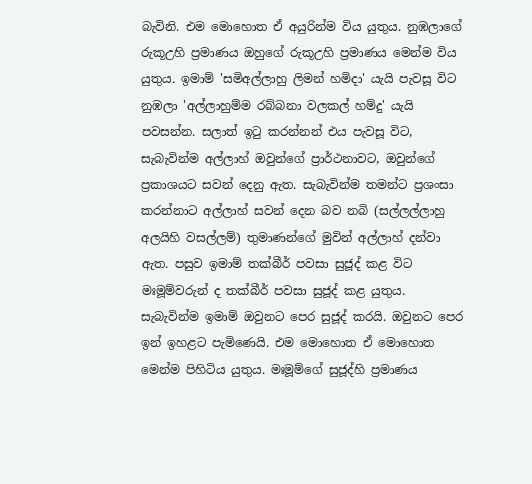බැවිනි. එම මොහොත ඒ අයුරින්ම විය යුතුය. නුඹලාගේ රුකූඋහි ප්‍රමාණය ඔහුගේ රුකූඋහි ප්‍රමාණය මෙන්ම විය යුතුය. ඉමාම් 'සමිඅල්ලාහු ලිමන් හමිදා' යැයි පැවසූ විට නුඹලා 'අල්ලාහුම්ම රබ්බනා වලකල් හම්දු' යැයි පවසන්න. සලාත් ඉටු කරන්නන් එය පැවසූ විට, සැබැවින්ම අල්ලාහ් ඔවුන්ගේ ප්‍රාර්ථනාවට, ඔවුන්ගේ ප්‍රකාශයට සවන් දෙනු ඇත. සැබැවින්ම තමන්ට ප්‍රශංසා කරන්නාට අල්ලාහ් සවන් දෙන බව නබි (සල්ලල්ලාහු අලයිහි වසල්ලම්) තුමාණන්ගේ මුවින් අල්ලාහ් දන්වා ඇත. පසුව ඉමාම් තක්බීර් පවසා සුජූද් කළ විට මඃමූම්වරුන් ද තක්බීර් පවසා සුජූද් කළ යුතුය. සැබැවින්ම ඉමාම් ඔවුනට පෙර සුජූද් කරයි. ඔවුනට පෙර ඉන් ඉහළට පැමිණෙයි. එම මොහොත ඒ මොහොත මෙන්ම පිහිටිය යුතුය. මඃමූම්ගේ සුජූද්හි ප්‍රමාණය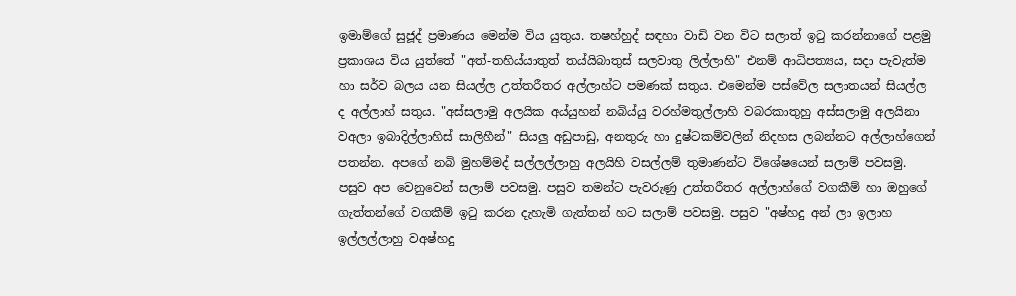ඉමාම්ගේ සුජූද් ප්‍රමාණය මෙන්ම විය යුතුය. තෂහ්හුද් සඳහා වාඩි වන විට සලාත් ඉටු කරන්නාගේ පළමු ප්‍රකාශය විය යුත්තේ "අත්-තහිය්යාතුත් තය්යිබාතුස් සලවාතු ලිල්ලාහි" එනම් ආධිපත්‍යය, සදා පැවැත්ම හා සර්ව බලය යන සියල්ල උත්තරීතර අල්ලාහ්ට පමණක් සතුය. එමෙන්ම පස්වේල සලාතයන් සියල්ල ද අල්ලාහ් සතුය. "අස්සලාමු අලයික අය්යුහන් නබිය්යු වරහ්මතුල්ලාහි වබරකාතුහු අස්සලාමු අලයිනා වඅලා ඉබාදිල්ලාහිස් සාලිහීන්" සියලු අඩුපාඩු, අනතුරු හා දුෂ්ටකම්වලින් නිදහස ලබන්නට අල්ලාහ්ගෙන් පතන්න. අපගේ නබි මුහම්මද් සල්ලල්ලාහු අලයිහි වසල්ලම් තුමාණන්ට විශේෂයෙන් සලාම් පවසමු. පසුව අප වෙනුවෙන් සලාම් පවසමු. පසුව තමන්ට පැවරුණු උත්තරීතර අල්ලාහ්ගේ වගකීම් හා ඔහුගේ ගැත්තන්ගේ වගකීම් ඉටු කරන දැහැමි ගැත්තන් හට සලාම් පවසමු. පසුව "අෂ්හදු අන් ලා ඉලාහ ඉල්ලල්ලාහු වඅෂ්හදු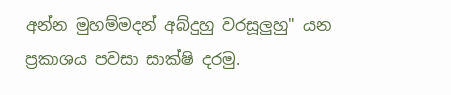අන්න මුහම්මදන් අබ්දුහු වරසූලුහු" යන ප්‍රකාශය පවසා සාක්ෂි දරමු.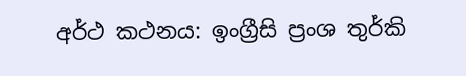අර්ථ කථනය: ඉංග්‍රීසි ප්‍රංශ තුර්කි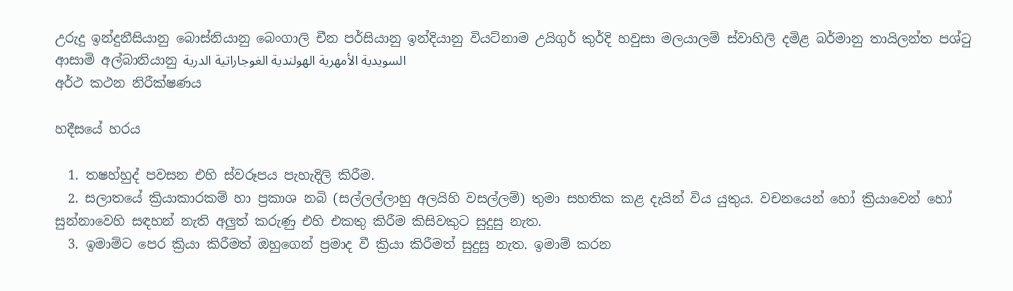උරුදු ඉන්දුනීසියානු බොස්නියානු බෙංගාලි චීන පර්සියානු ඉන්දියානු වියට්නාම උයිගුර් කුර්දි හවුසා මලයාලම් ස්වාහිලි දමිළ බර්මානු තායිලන්ත පශ්ටු ආසාමි අල්බානියානු السويدية الأمهرية الهولندية الغوجاراتية الدرية
අර්ථ කථන නිරීක්ෂණය

හදීසයේ හරය

  1. තෂහ්හුද් පවසන එහි ස්වරූපය පැහැදිලි කිරීම.
  2. සලාතයේ ක්‍රියාකාරකම් හා ප්‍රකාශ නබි (සල්ලල්ලාහු අලයිහි වසල්ලම්) තුමා සහතික කළ දැයින් විය යුතුය. වචනයෙන් හෝ ක්‍රියාවෙන් හෝ සුන්නාවෙහි සඳහන් නැති අලුත් කරුණු එහි එකතු කිරීම කිසිවකුට සුදුසු නැත.
  3. ඉමාම්ට පෙර ක්‍රියා කිරීමත් ඔහුගෙන් ප්‍රමාද වී ක්‍රියා කිරීමත් සුදුසු නැත. ඉමාම් කරන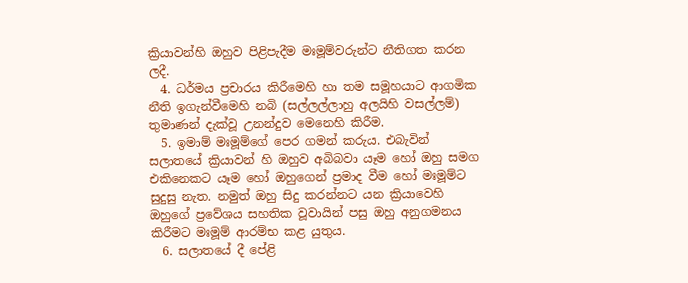ක්‍රියාවන්හි ඔහුව පිළිපැදීම මඃමූම්වරුන්ට නීතිගත කරන ලදී.
  4. ධර්මය ප්‍රචාරය කිරීමෙහි හා තම සමූහයාට ආගමික නීති ඉගැන්වීමෙහි නබි (සල්ලල්ලාහු අලයිහි වසල්ලම්) තුමාණන් දැක්වූ උනන්දුව මෙනෙහි කිරීම.
  5. ඉමාම් මඃමූම්ගේ පෙර ගමන් කරුය. එබැවින් සලාතයේ ක්‍රියාවන් හි ඔහුව අබිබවා යෑම හෝ ඔහු සමග එකිනෙකට යෑම හෝ ඔහුගෙන් ප්‍රමාද වීම හෝ මඃමූම්ට සුදුසු නැත. නමුත් ඔහු සිදු කරන්නට යන ක්‍රියාවෙහි ඔහුගේ ප්‍රවේශය සහතික වූවායින් පසු ඔහු අනුගමනය කිරීමට මඃමූම් ආරම්භ කළ යුතුය.
  6. සලාතයේ දී පේළි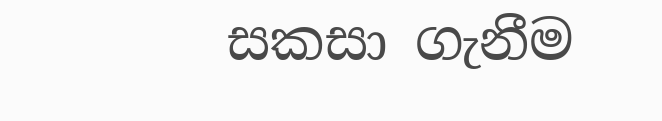සකසා ගැනීම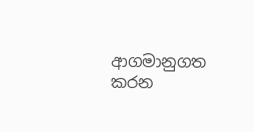ආගමානුගත කරන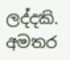ලද්දකි.
අමතර